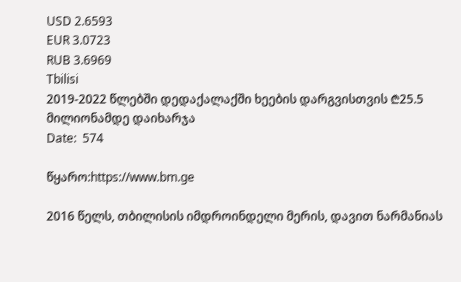USD 2.6593
EUR 3.0723
RUB 3.6969
Tbilisi
2019-2022 წლებში დედაქალაქში ხეების დარგვისთვის ₾25.5 მილიონამდე დაიხარჯა
Date:  574

წყარო:https://www.bm.ge

2016 წელს, თბილისის იმდროინდელი მერის, დავით ნარმანიას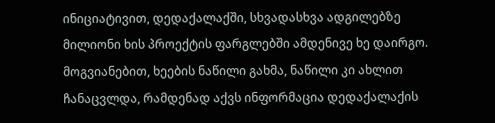ინიციატივით, დედაქალაქში, სხვადასხვა ადგილებზე მილიონი ხის პროექტის ფარგლებში ამდენივე ხე დაირგო. მოგვიანებით, ხეების ნაწილი გახმა, ნაწილი კი ახლით ჩანაცვლდა, რამდენად აქვს ინფორმაცია დედაქალაქის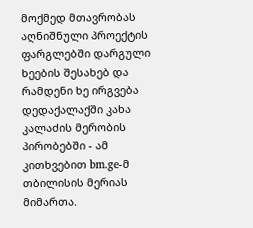მოქმედ მთავრობას აღნიშნული პროექტის ფარგლებში დარგული ხეების შესახებ და რამდენი ხე ირგვება დედაქალაქში კახა კალაძის მერობის პირობებში - ამ კითხვებით bm.ge-მ თბილისის მერიას მიმართა.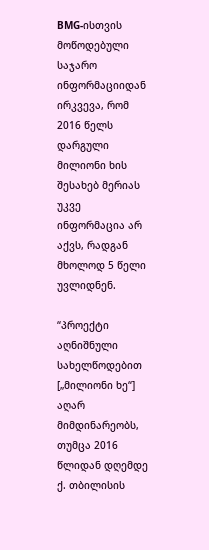BMG-ისთვის მოწოდებული საჯარო ინფორმაციიდან ირკვევა, რომ 2016 წელს დარგული მილიონი ხის შესახებ მერიას უკვე ინფორმაცია არ აქვს, რადგან მხოლოდ 5 წელი უვლიდნენ.

“პროექტი აღნიშნული სახელწოდებით [„მილიონი ხე“] აღარ მიმდინარეობს, თუმცა 2016 წლიდან დღემდე ქ. თბილისის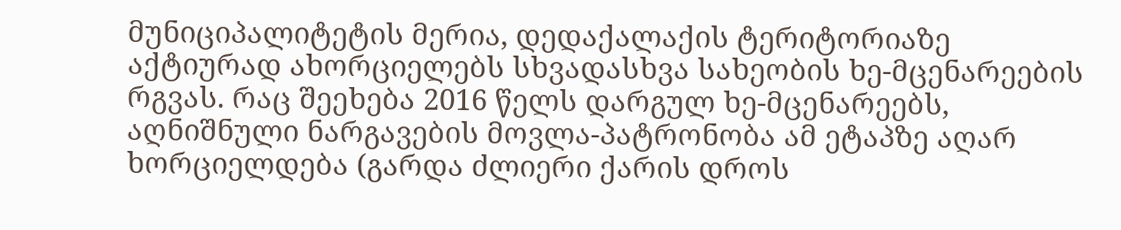მუნიციპალიტეტის მერია, დედაქალაქის ტერიტორიაზე აქტიურად ახორციელებს სხვადასხვა სახეობის ხე-მცენარეების რგვას. რაც შეეხება 2016 წელს დარგულ ხე-მცენარეებს, აღნიშნული ნარგავების მოვლა-პატრონობა ამ ეტაპზე აღარ ხორციელდება (გარდა ძლიერი ქარის დროს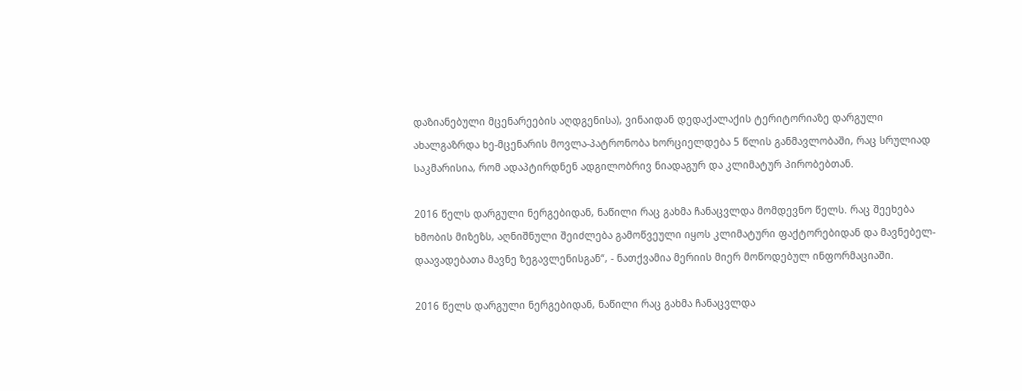დაზიანებული მცენარეების აღდგენისა), ვინაიდან დედაქალაქის ტერიტორიაზე დარგული ახალგაზრდა ხე-მცენარის მოვლა-პატრონობა ხორციელდება 5 წლის განმავლობაში, რაც სრულიად საკმარისია, რომ ადაპტირდნენ ადგილობრივ ნიადაგურ და კლიმატურ პირობებთან.

2016 წელს დარგული ნერგებიდან, ნაწილი რაც გახმა ჩანაცვლდა მომდევნო წელს. რაც შეეხება ხმობის მიზეზს, აღნიშნული შეიძლება გამოწვეული იყოს კლიმატური ფაქტორებიდან და მავნებელ-დაავადებათა მავნე ზეგავლენისგან“, - ნათქვამია მერიის მიერ მოწოდებულ ინფორმაციაში.

2016 წელს დარგული ნერგებიდან, ნაწილი რაც გახმა ჩანაცვლდა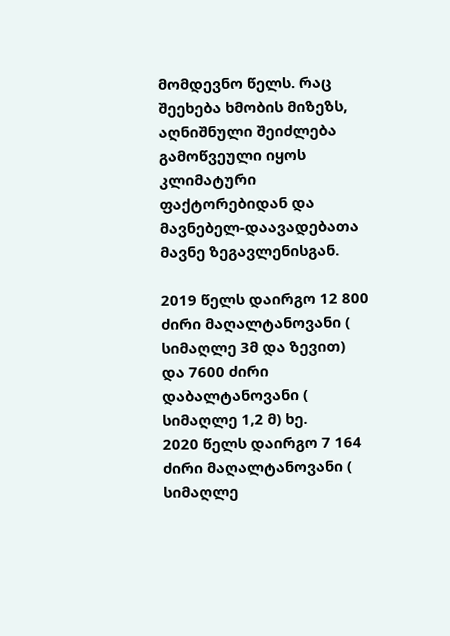მომდევნო წელს. რაც შეეხება ხმობის მიზეზს, აღნიშნული შეიძლება გამოწვეული იყოს კლიმატური ფაქტორებიდან და მავნებელ-დაავადებათა მავნე ზეგავლენისგან.

2019 წელს დაირგო 12 800 ძირი მაღალტანოვანი ( სიმაღლე 3მ და ზევით) და 7600 ძირი დაბალტანოვანი ( სიმაღლე 1,2 მ) ხე.
2020 წელს დაირგო 7 164 ძირი მაღალტანოვანი ( სიმაღლე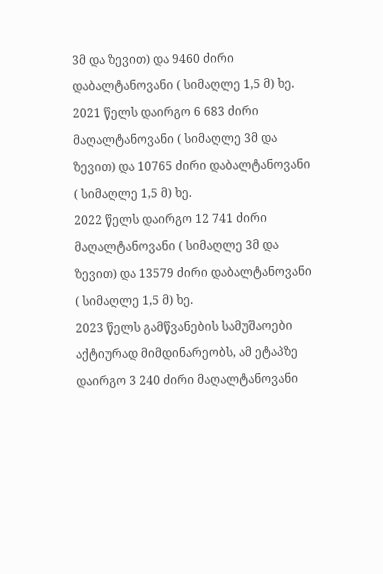3მ და ზევით) და 9460 ძირი დაბალტანოვანი ( სიმაღლე 1,5 მ) ხე.
2021 წელს დაირგო 6 683 ძირი მაღალტანოვანი ( სიმაღლე 3მ და ზევით) და 10765 ძირი დაბალტანოვანი ( სიმაღლე 1,5 მ) ხე.
2022 წელს დაირგო 12 741 ძირი მაღალტანოვანი ( სიმაღლე 3მ და ზევით) და 13579 ძირი დაბალტანოვანი ( სიმაღლე 1,5 მ) ხე.
2023 წელს გამწვანების სამუშაოები აქტიურად მიმდინარეობს, ამ ეტაპზე დაირგო 3 240 ძირი მაღალტანოვანი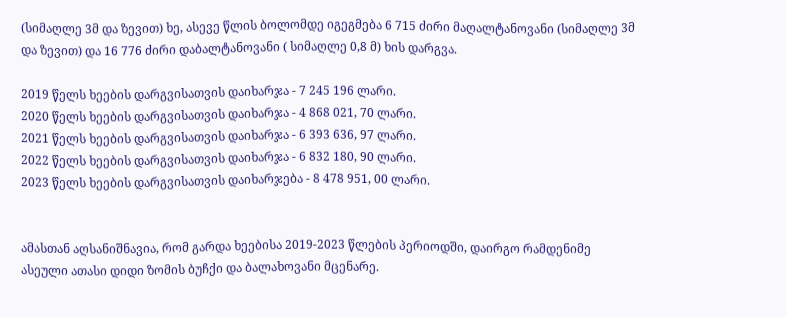(სიმაღლე 3მ და ზევით) ხე, ასევე წლის ბოლომდე იგეგმება 6 715 ძირი მაღალტანოვანი (სიმაღლე 3მ და ზევით) და 16 776 ძირი დაბალტანოვანი ( სიმაღლე 0,8 მ) ხის დარგვა.

2019 წელს ხეების დარგვისათვის დაიხარჯა - 7 245 196 ლარი.
2020 წელს ხეების დარგვისათვის დაიხარჯა - 4 868 021, 70 ლარი.
2021 წელს ხეების დარგვისათვის დაიხარჯა - 6 393 636, 97 ლარი.
2022 წელს ხეების დარგვისათვის დაიხარჯა - 6 832 180, 90 ლარი.
2023 წელს ხეების დარგვისათვის დაიხარჯება - 8 478 951, 00 ლარი.


ამასთან აღსანიშნავია, რომ გარდა ხეებისა 2019-2023 წლების პერიოდში, დაირგო რამდენიმე ასეული ათასი დიდი ზომის ბუჩქი და ბალახოვანი მცენარე.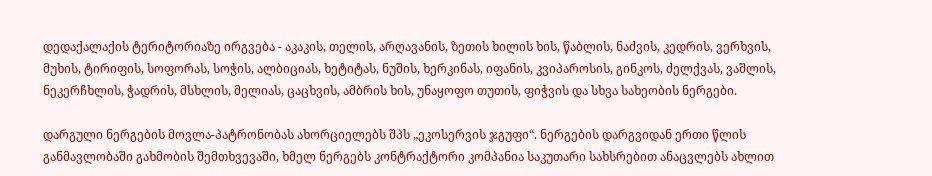დედაქალაქის ტერიტორიაზე ირგვება - აკაკის, თელის, არღავანის, ზეთის ხილის ხის, წაბლის, ნაძვის, კედრის, ვერხვის, მუხის, ტირიფის, სოფორას, სოჭის, ალბიციას, ხეტიტას, ნუშის, ხერკინას, იფანის, კვიპაროსის, გინკოს, ძელქვას, ვაშლის, ნეკერჩხლის, ჭადრის, მსხლის, მელიას, ცაცხვის, ამბრის ხის, უნაყოფო თუთის, ფიჭვის და სხვა სახეობის ნერგები.

დარგული ნერგების მოვლა-პატრონობას ახორციელებს შპს „ეკოსერვის ჯგუფი“. ნერგების დარგვიდან ერთი წლის განმავლობაში გახმობის შემთხვევაში, ხმელ ნერგებს კონტრაქტორი კომპანია საკუთარი სახსრებით ანაცვლებს ახლით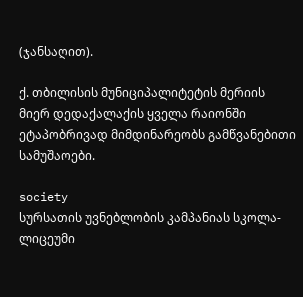(ჯანსაღით).

ქ. თბილისის მუნიციპალიტეტის მერიის მიერ დედაქალაქის ყველა რაიონში ეტაპობრივად მიმდინარეობს გამწვანებითი სამუშაოები.

society
სურსათის უვნებლობის კამპანიას სკოლა-ლიცეუმი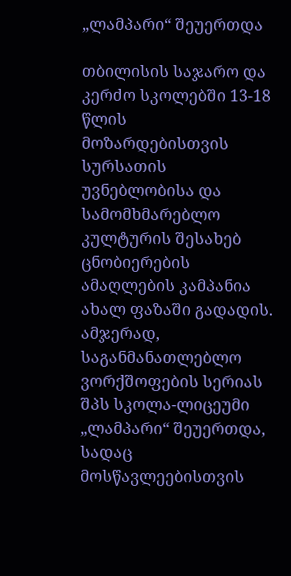„ლამპარი“ შეუერთდა

თბილისის საჯარო და კერძო სკოლებში 13-18 წლის მოზარდებისთვის სურსათის უვნებლობისა და სამომხმარებლო კულტურის შესახებ ცნობიერების ამაღლების კამპანია ახალ ფაზაში გადადის. ამჯერად, საგანმანათლებლო ვორქშოფების სერიას შპს სკოლა-ლიცეუმი „ლამპარი“ შეუერთდა, სადაც მოსწავლეებისთვის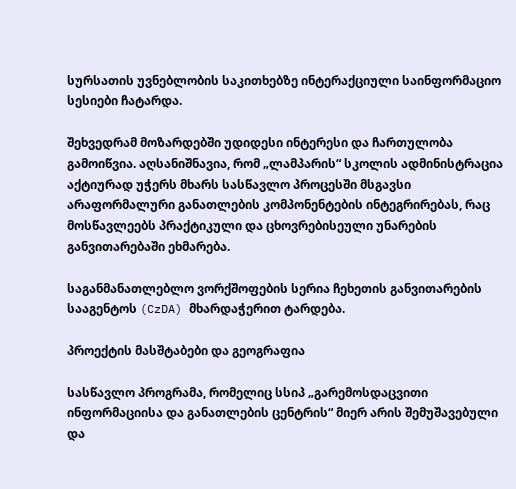სურსათის უვნებლობის საკითხებზე ინტერაქციული საინფორმაციო სესიები ჩატარდა.

შეხვედრამ მოზარდებში უდიდესი ინტერესი და ჩართულობა გამოიწვია. აღსანიშნავია, რომ „ლამპარის“ სკოლის ადმინისტრაცია აქტიურად უჭერს მხარს სასწავლო პროცესში მსგავსი არაფორმალური განათლების კომპონენტების ინტეგრირებას, რაც მოსწავლეებს პრაქტიკული და ცხოვრებისეული უნარების განვითარებაში ეხმარება.

საგანმანათლებლო ვორქშოფების სერია ჩეხეთის განვითარების სააგენტოს (CzDA) მხარდაჭერით ტარდება.

პროექტის მასშტაბები და გეოგრაფია

სასწავლო პროგრამა, რომელიც სსიპ „გარემოსდაცვითი ინფორმაციისა და განათლების ცენტრის“ მიერ არის შემუშავებული და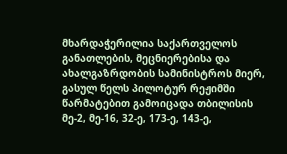მხარდაჭერილია საქართველოს განათლების, მეცნიერებისა და ახალგაზრდობის სამინისტროს მიერ, გასულ წელს პილოტურ რეჟიმში წარმატებით გამოიცადა თბილისის მე-2, მე-16, 32-ე, 173-ე, 143-ე,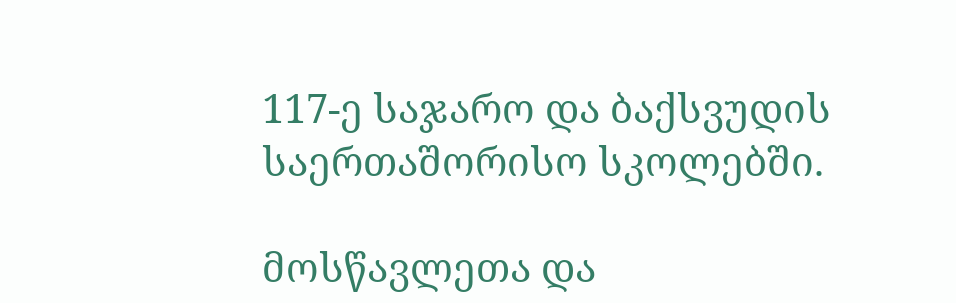117-ე საჯარო და ბაქსვუდის საერთაშორისო სკოლებში.

მოსწავლეთა და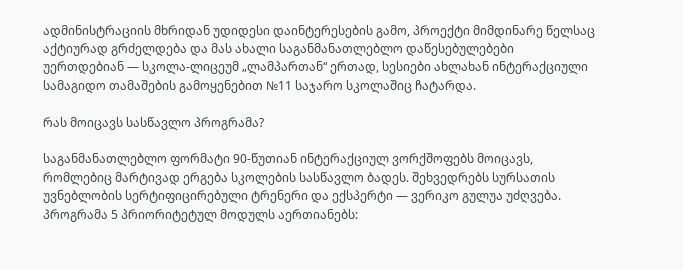ადმინისტრაციის მხრიდან უდიდესი დაინტერესების გამო, პროექტი მიმდინარე წელსაც აქტიურად გრძელდება და მას ახალი საგანმანათლებლო დაწესებულებები უერთდებიან — სკოლა-ლიცეუმ „ლამპართან“ ერთად, სესიები ახლახან ინტერაქციული სამაგიდო თამაშების გამოყენებით №11 საჯარო სკოლაშიც ჩატარდა.

რას მოიცავს სასწავლო პროგრამა?

საგანმანათლებლო ფორმატი 90-წუთიან ინტერაქციულ ვორქშოფებს მოიცავს, რომლებიც მარტივად ერგება სკოლების სასწავლო ბადეს. შეხვედრებს სურსათის უვნებლობის სერტიფიცირებული ტრენერი და ექსპერტი — ვერიკო გულუა უძღვება. პროგრამა 5 პრიორიტეტულ მოდულს აერთიანებს: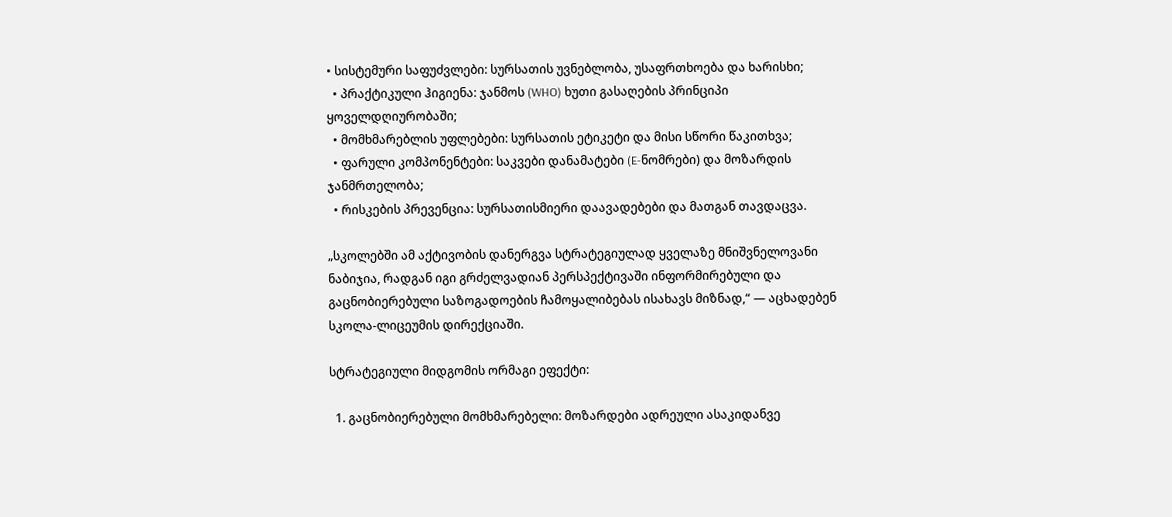• სისტემური საფუძვლები: სურსათის უვნებლობა, უსაფრთხოება და ხარისხი;
  • პრაქტიკული ჰიგიენა: ჯანმოს (WHO) ხუთი გასაღების პრინციპი ყოველდღიურობაში;
  • მომხმარებლის უფლებები: სურსათის ეტიკეტი და მისი სწორი წაკითხვა;
  • ფარული კომპონენტები: საკვები დანამატები (E-ნომრები) და მოზარდის ჯანმრთელობა;
  • რისკების პრევენცია: სურსათისმიერი დაავადებები და მათგან თავდაცვა.

„სკოლებში ამ აქტივობის დანერგვა სტრატეგიულად ყველაზე მნიშვნელოვანი ნაბიჯია, რადგან იგი გრძელვადიან პერსპექტივაში ინფორმირებული და გაცნობიერებული საზოგადოების ჩამოყალიბებას ისახავს მიზნად,“ — აცხადებენ სკოლა-ლიცეუმის დირექციაში.

სტრატეგიული მიდგომის ორმაგი ეფექტი:

  1. გაცნობიერებული მომხმარებელი: მოზარდები ადრეული ასაკიდანვე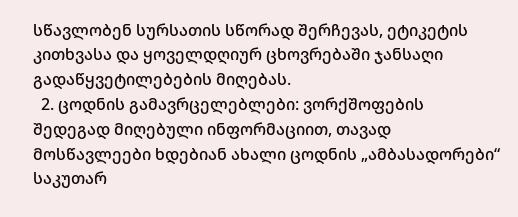სწავლობენ სურსათის სწორად შერჩევას, ეტიკეტის კითხვასა და ყოველდღიურ ცხოვრებაში ჯანსაღი გადაწყვეტილებების მიღებას.
  2. ცოდნის გამავრცელებლები: ვორქშოფების შედეგად მიღებული ინფორმაციით, თავად მოსწავლეები ხდებიან ახალი ცოდნის „ამბასადორები“ საკუთარ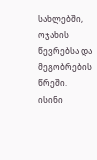სახლებში, ოჯახის წევრებსა და მეგობრების წრეში. ისინი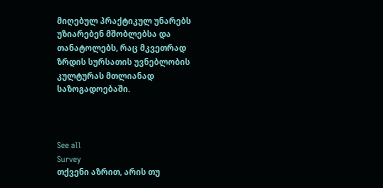მიღებულ პრაქტიკულ უნარებს უზიარებენ მშობლებსა და თანატოლებს, რაც მკვეთრად ზრდის სურსათის უვნებლობის კულტურას მთლიანად საზოგადოებაში.



See all
Survey
თქვენი აზრით, არის თუ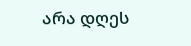არა დღეს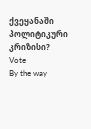ქვეყანაში პოლიტიკური კრიზისი?
Vote
By the way